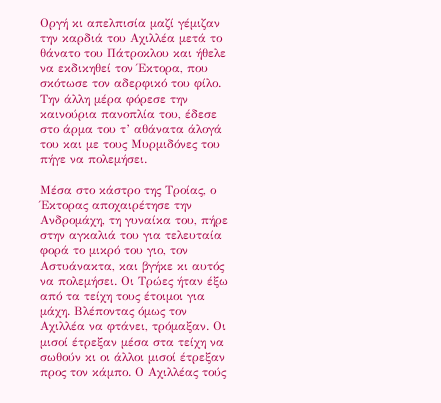Οργή κι απελπισία µαζί γέµιζαν την καρδιά του Αχιλλέα µετά το θάνατο του Πάτροκλου και ήθελε να εκδικηθεί τον Έκτορα, που σκότωσε τον αδερφικό του φίλο. Την άλλη µέρα φόρεσε την καινούρια πανοπλία του, έδεσε στο άρμα του τ’ αθάνατα άλογά του και με τους Μυρµιδόνες του πήγε να πολεµήσει.

Μέσα στο κάστρο της Τροίας, ο Έκτορας αποχαιρέτησε την Ανδροµάχη, τη γυναίκα του, πήρε στην αγκαλιά του για τελευταία φορά το μικρό του γιο, τον Αστυάνακτα, και βγήκε κι αυτός να πολεμήσει. Οι Τρώες ήταν έξω από τα τείχη τους έτοιμοι για μάχη. Βλέποντας όµως τον Αχιλλέα να φτάνει, τρόμαξαν. Οι μισοί έτρεξαν μέσα στα τείχη να σωθούν κι οι άλλοι µισοί έτρεξαν προς τον κάµπο. Ο Αχιλλέας τούς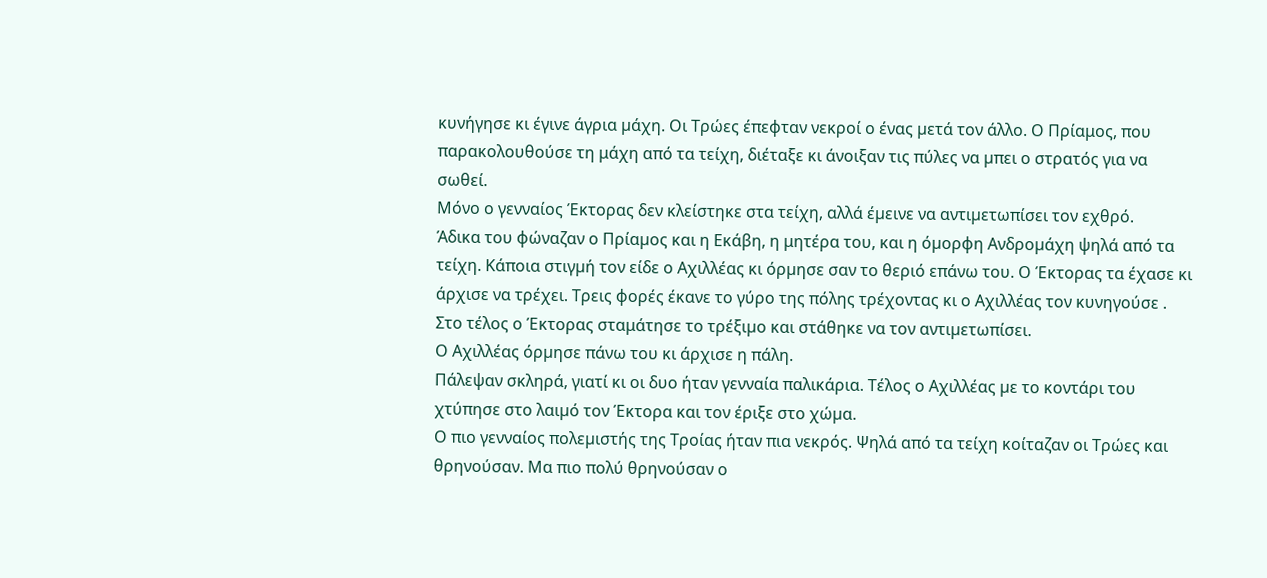κυνήγησε κι έγινε άγρια µάχη. Οι Τρώες έπεφταν νεκροί ο ένας µετά τον άλλο. Ο Πρίαμος, που παρακολουθούσε τη μάχη από τα τείχη, διέταξε κι άνοιξαν τις πύλες να µπει ο στρατός για να σωθεί.
Μόνο ο γενναίος Έκτορας δεν κλείστηκε στα τείχη, αλλά έµεινε να αντιµετωπίσει τον εχθρό.
Άδικα του φώναζαν ο Πρίαµος και η Εκάβη, η μητέρα του, και η όµορφη Ανδροµάχη ψηλά από τα τείχη. Κάποια στιγµή τον είδε ο Αχιλλέας κι όρµησε σαν το θεριό επάνω του. Ο Έκτορας τα έχασε κι άρχισε να τρέχει. Τρεις φορές έκανε το γύρο της πόλης τρέχοντας κι ο Αχιλλέας τον κυνηγούσε . Στο τέλος ο Έκτορας σταμάτησε το τρέξιµο και στάθηκε να τον αντιµετωπίσει.
Ο Αχιλλέας όρµησε πάνω του κι άρχισε η πάλη.
Πάλεψαν σκληρά, γιατί κι οι δυο ήταν γενναία παλικάρια. Τέλος ο Αχιλλέας µε το κοντάρι του χτύπησε στο λαιµό τον Έκτορα και τον έριξε στο χώµα.
Ο πιο γενναίος πολεµιστής της Τροίας ήταν πια νεκρός. Ψηλά από τα τείχη κοίταζαν οι Τρώες και θρηνούσαν. Μα πιο πολύ θρηνούσαν ο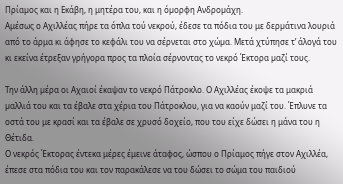Πρίαµος και η Εκάβη, η μητέρα του, και η όµορφη Ανδροµάχη.
Αμέσως ο Αχιλλέας πήρε τα όπλα τού νεκρού, έδεσε τα πόδια του με δερµάτινα λουριά από το άρμα κι άφησε το κεφάλι του να σέρνεται στο χώµα. Μετά χτύπησε τ’ άλογά του κι εκείνα έτρεξαν γρήγορα προς τα πλοία σέρνοντας το νεκρό Έκτορα µαζί τους.

Την άλλη µέρα οι Αχαιοί έκαψαν το νεκρό Πάτροκλο. Ο Αχιλλέας έκοψε τα μακριά µαλλιά του και τα έβαλε στα χέρια του Πάτροκλου, για να καούν μαζί του. Έπλυνε τα οστά του με κρασί και τα έβαλε σε χρυσό δοχείο, που του είχε δώσει η μάνα του η Θέτιδα.
Ο νεκρός Έκτορας έντεκα μέρες έμεινε άταφος, ώσπου ο Πρίαμος πήγε στον Αχιλλέα, έπεσε στα πόδια του και τον παρακάλεσε να του δώσει το σώμα του παιδιού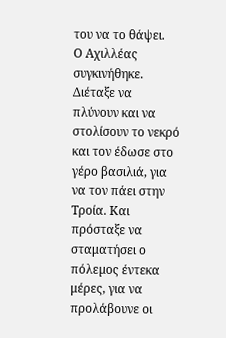του να το θάψει.
Ο Αχιλλέας συγκινήθηκε. Διέταξε να πλύνουν και να στολίσουν το νεκρό και τον έδωσε στο γέρο βασιλιά, για να τον πάει στην Τροία. Και πρόσταξε να σταματήσει ο πόλεµος έντεκα μέρες, για να προλάβουνε οι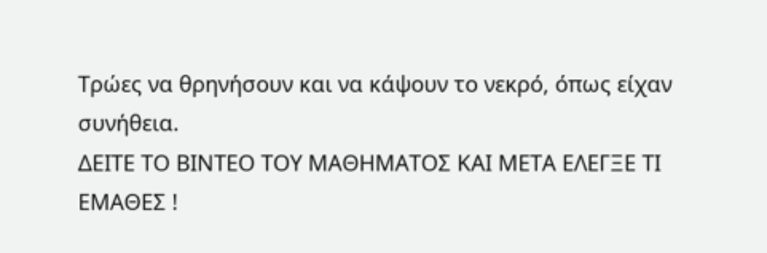Τρώες να θρηνήσουν και να κάψουν το νεκρό, όπως είχαν συνήθεια.
ΔΕΙΤΕ ΤΟ ΒΙΝΤΕΟ ΤΟΥ ΜΑΘΗΜΑΤΟΣ ΚΑΙ ΜΕΤΑ ΕΛΕΓΞΕ ΤΙ ΕΜΑΘΕΣ !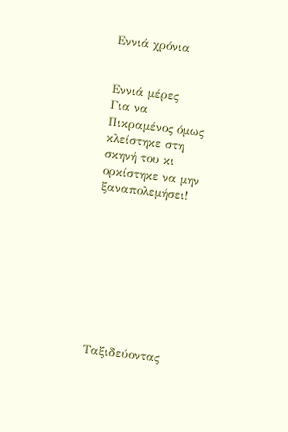Εννιά χρόνια


Εννιά µέρες
Για να
Πικραµένος όμως κλείστηκε στη σκηνή του κι ορκίστηκε να μην ξαναπολεμήσει!









Ταξιδεύοντας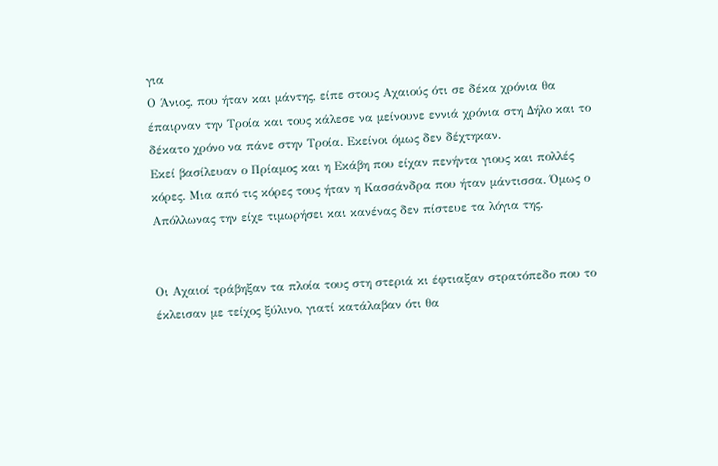για
Ο Άνιος, που ήταν και μάντης, είπε στους Αχαιούς ότι σε δέκα χρόνια θα έπαιρναν την Τροία και τους κάλεσε να µείνουνε εννιά χρόνια στη Δήλο και το δέκατο χρόνο να πάνε στην Τροία. Εκείνοι όµως δεν δέχτηκαν.
Εκεί βασίλευαν ο Πρίαµος και η Εκάβη που είχαν πενήντα γιους και πολλές κόρες. Μια από τις κόρες τους ήταν η Κασσάνδρα που ήταν µάντισσα. Όµως ο Απόλλωνας την είχε τιµωρήσει και κανένας δεν πίστευε τα λόγια της.


Οι Αχαιοί τράβηξαν τα πλοία τους στη στεριά κι έφτιαξαν στρατόπεδο που το έκλεισαν με τείχος ξύλινο, γιατί κατάλαβαν ότι θα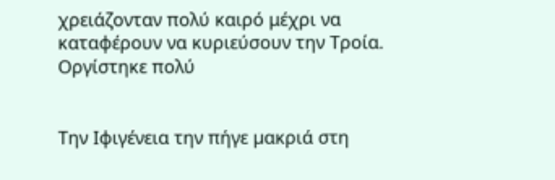χρειάζονταν πολύ καιρό μέχρι να καταφέρουν να κυριεύσουν την Τροία.
Οργίστηκε πολύ


Την Ιφιγένεια την πήγε µακριά στη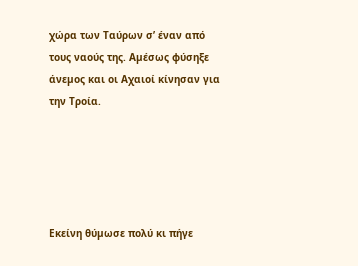χώρα των Ταύρων σ’ έναν από τους ναούς της. Αµέσως φύσηξε άνεµος και οι Αχαιοί κίνησαν για την Τροία.





Εκείνη θύµωσε πολύ κι πήγε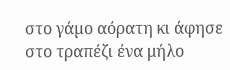στο γάµο αόρατη κι άφησε στο τραπέζι ένα μήλο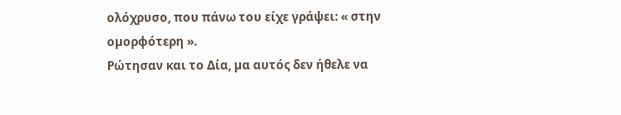ολόχρυσο, που πάνω του είχε γράψει: « στην οµορφότερη ».
Ρώτησαν και το Δία, µα αυτός δεν ήθελε να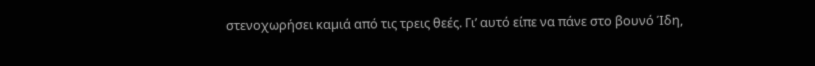στενοχωρήσει καµιά από τις τρεις θεές. Γι’ αυτό είπε να πάνε στο βουνό Ίδη,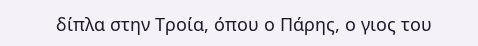δίπλα στην Τροία, όπου ο Πάρης, ο γιος του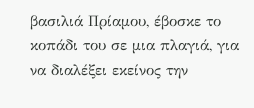βασιλιά Πρίαµου, έβοσκε το κοπάδι του σε µια πλαγιά, για να διαλέξει εκείνος την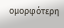οµορφότερη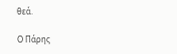θεά.

Ο Πάρης